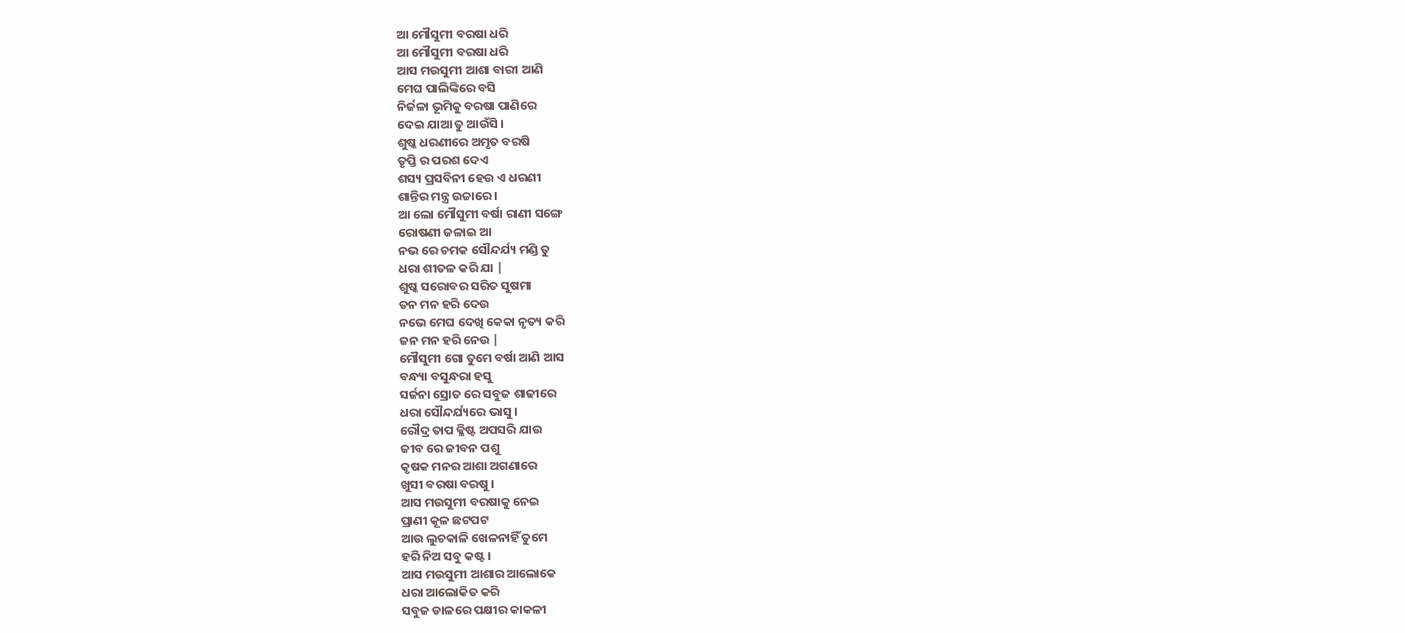ଆ ମୌସୁମୀ ବରଷା ଧରି
ଆ ମୌସୁମୀ ବରଷା ଧରି
ଆସ ମଉସୁମୀ ଆଶା ବାରୀ ଆଣି
ମେଘ ପାଲିଙ୍କିରେ ବସି
ନିର୍ଜଳା ଭୂମିକୁ ବରଷା ପାଣିରେ
ଦେଇ ଯାଆ ତୁ ଆଉଁସି ।
ଶୁଷ୍କ ଧରଣୀରେ ଅମୃତ ବରଷି
ତୃପ୍ତି ର ପରଶ ଦେଏ
ଶସ୍ୟ ପ୍ରସବିନୀ ହେଉ ଏ ଧରଣୀ
ଶାନ୍ତିର ମନ୍ତ୍ର ଉଚ୍ଚାରେ ।
ଆ ଲୋ ମୌସୁମୀ ବର୍ଷା ରାଣୀ ସଙ୍ଗେ
ରୋଷଣୀ ଜଳାଇ ଆ
ନଭ ରେ ଚମକ ସୌନ୍ଦର୍ଯ୍ୟ ମଣ୍ଡି ତୁ
ଧରା ଶୀତଳ କରି ଯା |
ଶୁଷ୍କ ସରୋବର ସରିତ ସୁଷମା
ତନ ମନ ହରି ଦେଉ
ନଭେ ମେଘ ଦେଖି କେକା ନୃତ୍ୟ କରି
ଜନ ମନ ହରି ନେଉ |
ମୌସୁମୀ ଗୋ ତୁମେ ବର୍ଷା ଆଣି ଆସ
ବନ୍ଧ୍ୟା ବସୁନ୍ଧରା ହସୁ
ସର୍ଜନା ସ୍ରୋତ ରେ ସବୁଜ ଶାଢୀରେ
ଧରା ସୌନ୍ଦର୍ଯ୍ୟରେ ଭାସୁ ।
ରୌଦ୍ର ତାପ କ୍ଳିଷ୍ଟ ଅପସରି ଯାଉ
ଜୀବ ରେ ଜୀବନ ପଶୁ
କୃଷକ ମନର ଆଶା ଅଗଣାରେ
ଖୁସୀ ବରଷା ବରଷୁ ।
ଆସ ମଉସୁମୀ ବରଷାକୁ ନେଇ
ପ୍ରାଣୀ କୂଳ ଛଟପଟ
ଆଉ ଲୁଚକାଳି ଖେଳନାହିଁ ତୁମେ
ହରି ନିଅ ସବୁ କଷ୍ଟ ।
ଆସ ମଉସୁମୀ ଆଶାର ଆଲୋକେ
ଧରା ଆଲୋକିତ କରି
ସବୁଜ ଡାଳରେ ପକ୍ଷୀର କାକଳୀ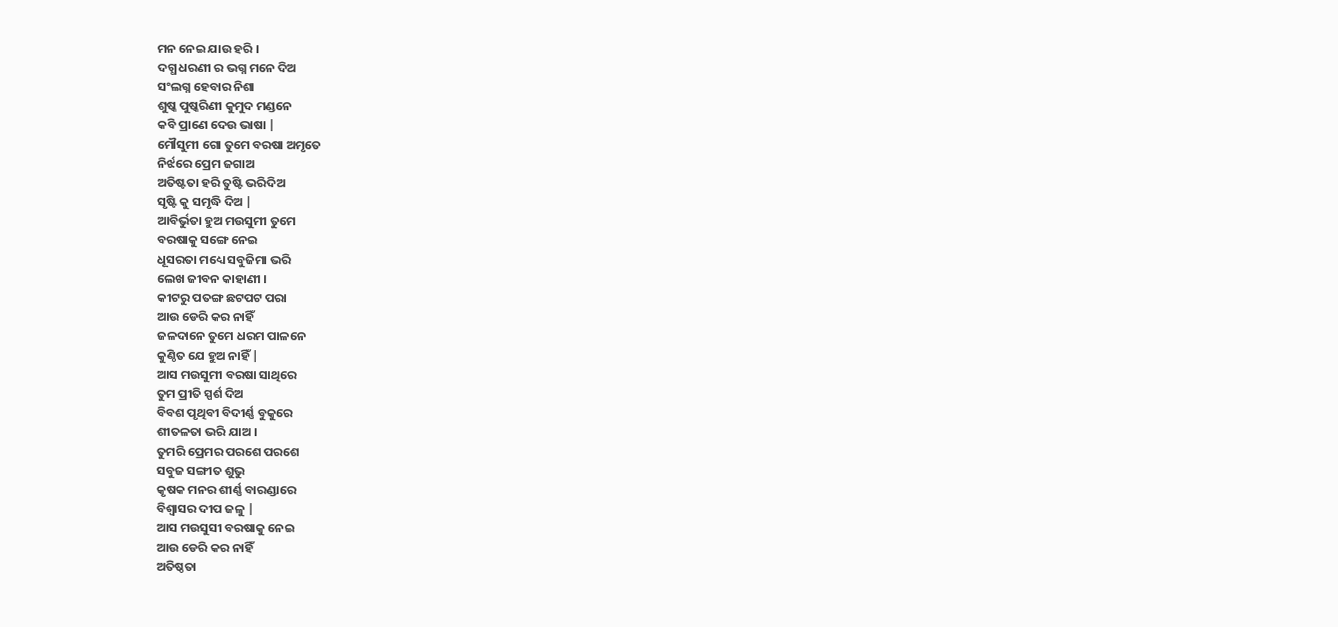ମନ ନେଇ ଯାଉ ହରି ।
ଦଗ୍ଧ ଧରଣୀ ର ଭଗ୍ନ ମନେ ଦିଅ
ସଂଲଗ୍ନ ହେବାର ନିଶା
ଶୁଷ୍କ ପୁଷ୍କରିଣୀ କୁମୁଦ ମଣ୍ଡନେ
କବି ପ୍ରାଣେ ଦେଉ ଭାଷା |
ମୌସୁମୀ ଗୋ ତୁମେ ବରଷା ଅମୃତେ
ନିର୍ଝରେ ପ୍ରେମ ଜଗାଅ
ଅତିଷ୍ଟତା ହରି ତୁଷ୍ଟି ଭରିଦିଅ
ସୃଷ୍ଟି କୁ ସମୃଦ୍ଧି ଦିଅ |
ଆବିର୍ଭୁତା ହୁଅ ମଉସୁମୀ ତୁମେ
ବରଷାକୁ ସଙ୍ଗେ ନେଇ
ଧୂସରତା ମଧ୍ୟେ ସବୁଜିମା ଭରି
ଲେଖ ଜୀବନ କାହାଣୀ ।
କୀଟରୁ ପତଙ୍ଗ ଛଟପଟ ପରା
ଆଉ ଡେରି କର ନାହିଁ
ଜଳଦାନେ ତୁମେ ଧରମ ପାଳନେ
କୁଣ୍ଠିତ ଯେ ହୁଅ ନାହିଁ |
ଆସ ମଉସୁମୀ ବରଷା ସାଥିରେ
ତୁମ ପ୍ରୀତି ସ୍ପର୍ଶ ଦିଅ
ବିବଶ ପୃଥିବୀ ବିଦୀର୍ଣ୍ଣ ବୁକୁରେ
ଶୀତଳତା ଭରି ଯାଅ ।
ତୁମରି ପ୍ରେମର ପରଶେ ପରଶେ
ସବୁଜ ସଙ୍ଗୀତ ଶୁଭୁ
କୃଷକ ମନର ଶୀର୍ଣ୍ଣ ବାରଣ୍ଡାରେ
ବିଶ୍ୱାସର ଦୀପ ଜଳୁ |
ଆସ ମଉସୁସୀ ବରଷାକୁ ନେଇ
ଆଉ ଡେରି କର ନାହିଁ
ଅତିଷ୍ଠତା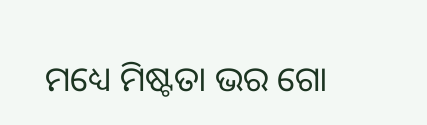ମଧ୍ୟେ ମିଷ୍ଟତା ଭର ଗୋ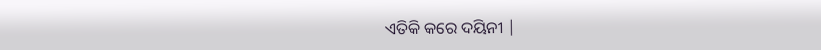ଏତିକି କରେ ଦୟିନୀ |